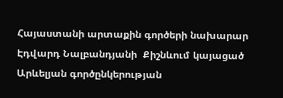Հայաստանի արտաքին գործերի նախարար Էդվարդ Նալբանդյանի  Քիշնևում կայացած Արևելյան գործընկերության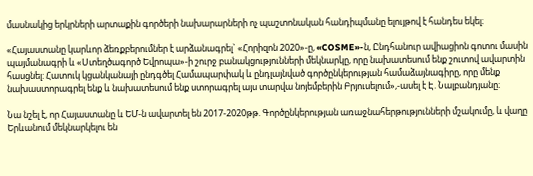մասնակից երկրների արտաքին գործերի նախարարների ոչ պաշտոնական հանդիպմանը ելույթով է հանդես եկել։

«Հայաստանը կարևոր ձեռքբերումներ է արձանագրել` «Հորիզոն 2020»-ը, «COSME»-ն, Ընդհանուր ավիացիոն գոտու մասին պայմանագրի և «Ստեղծագործ Եվրոպա»-ի շուրջ բանակցությունների մեկնարկը, որը նախատեսում ենք շուտով ավարտին հասցնել: Հատուկ կցանկանայի ընդգծել Համապարփակ և ընդլայնված գործընկերության համաձայնագիրը, որը մենք նախաստորագրել ենք և նախատեսում ենք ստորագրել այս տարվա նոյեմբերին Բրյուսելում»,-ասել է Է. Նալբանդյանը։

Նա նշել է, որ Հայաստանը և ԵՄ-ն ավարտել են 2017-2020թթ. Գործընկերության առաջնահերթությունների մշակումը, և վաղը Երևանում մեկնարկելու են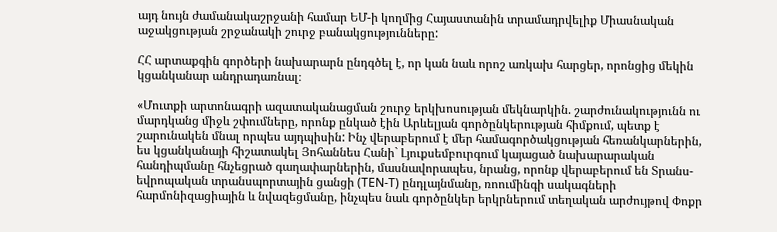այդ նույն ժամանակաշրջանի համար ԵՄ-ի կողմից Հայաստանին տրամադրվելիք Միասնական աջակցության շրջանակի շուրջ բանակցությունները:

ՀՀ արտաքգին գործերի նախարարն ընդգծել է, որ կան նաև որոշ առկախ հարցեր, որոնցից մեկին կցանկանար անդրադառնալ։

«Մուտքի արտոնագրի ազատականացման շուրջ երկխոսության մեկնարկին. շարժունակությունն ու մարդկանց միջև շփումները, որոնք ընկած էին Արևելյան գործընկերության հիմքում, պետք է շարունակեն մնալ որպես այդպիսին: Ինչ վերաբերում է մեր համագործակցության հեռանկարներին, ես կցանկանայի հիշատակել Յոհաննես Հանի` Լյուքսեմբուրգում կայացած նախարարական հանդիպմանը հնչեցրած գաղափարներին, մասնավորապես, նրանց, որոնք վերաբերում են Տրանս-եվրոպական տրանսպորտային ցանցի (TEN-T) ընդլայնմանը, ռոումինգի սակագների հարմոնիզացիային և նվազեցմանը, ինչպես նաև գործընկեր երկրներում տեղական արժույթով Փոքր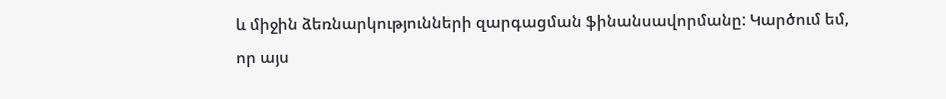և միջին ձեռնարկությունների զարգացման ֆինանսավորմանը: Կարծում եմ, որ այս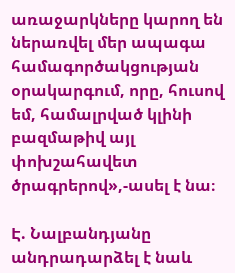առաջարկները կարող են ներառվել մեր ապագա համագործակցության օրակարգում, որը, հուսով եմ, համալրված կլինի բազմաթիվ այլ փոխշահավետ ծրագրերով»,-ասել է նա։

Է. Նալբանդյանը անդրադարձել է նաև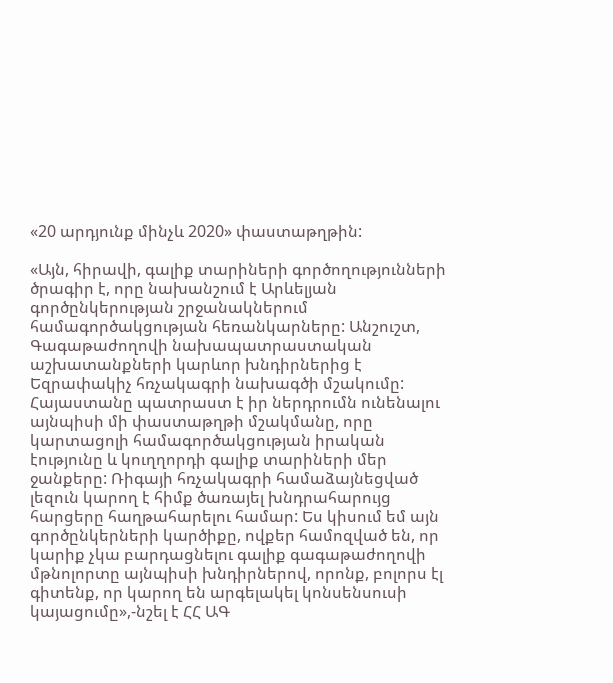«20 արդյունք մինչև 2020» փաստաթղթին:

«Այն, հիրավի, գալիք տարիների գործողությունների ծրագիր է, որը նախանշում է Արևելյան գործընկերության շրջանակներում համագործակցության հեռանկարները: Անշուշտ, Գագաթաժողովի նախապատրաստական աշխատանքների կարևոր խնդիրներից է Եզրափակիչ հռչակագրի նախագծի մշակումը: Հայաստանը պատրաստ է իր ներդրումն ունենալու այնպիսի մի փաստաթղթի մշակմանը, որը կարտացոլի համագործակցության իրական էությունը և կուղղորդի գալիք տարիների մեր ջանքերը: Ռիգայի հռչակագրի համաձայնեցված լեզուն կարող է հիմք ծառայել խնդրահարույց հարցերը հաղթահարելու համար: Ես կիսում եմ այն գործընկերների կարծիքը, ովքեր համոզված են, որ կարիք չկա բարդացնելու գալիք գագաթաժողովի մթնոլորտը այնպիսի խնդիրներով, որոնք, բոլորս էլ գիտենք, որ կարող են արգելակել կոնսենսուսի կայացումը»,-նշել է ՀՀ ԱԳ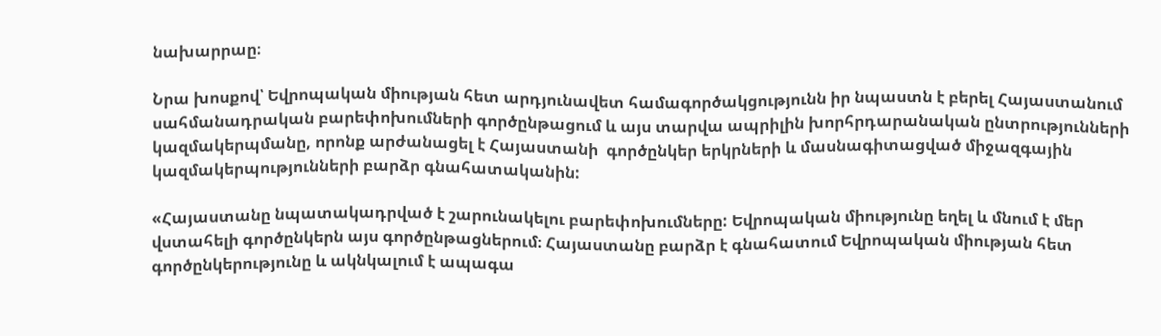նախարրաը։

Նրա խոսքով՝ Եվրոպական միության հետ արդյունավետ համագործակցությունն իր նպաստն է բերել Հայաստանում սահմանադրական բարեփոխումների գործընթացում և այս տարվա ապրիլին խորհրդարանական ընտրությունների կազմակերպմանը, որոնք արժանացել է Հայաստանի  գործընկեր երկրների և մասնագիտացված միջազգային կազմակերպությունների բարձր գնահատականին:

«Հայաստանը նպատակադրված է շարունակելու բարեփոխումները: Եվրոպական միությունը եղել և մնում է մեր վստահելի գործընկերն այս գործընթացներում։ Հայաստանը բարձր է գնահատում Եվրոպական միության հետ գործընկերությունը և ակնկալում է ապագա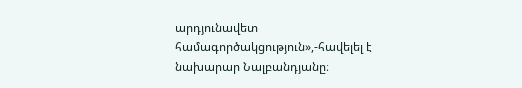արդյունավետ համագործակցություն»,-հավելել է նախարար Նալբանդյանը։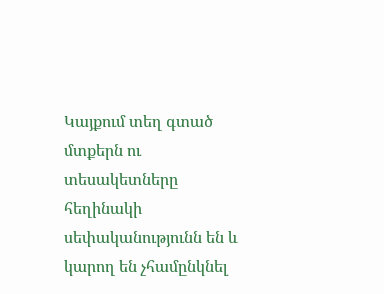Կայքում տեղ գտած մտքերն ու տեսակետները հեղինակի սեփականությունն են և կարող են չհամընկնել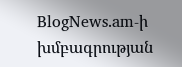BlogNews.am-ի խմբագրության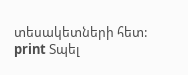տեսակետների հետ:
print Տպել